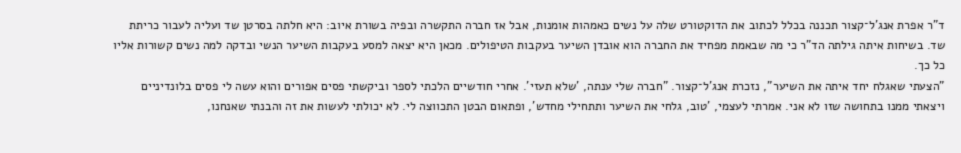ד"ר אפרת אנג'ל־קצור תכננה בכלל לכתוב את הדוקטורט שלה על נשים כאמהות אומנות, אבל אז חברה התקשרה ובפיה בשורת איוב: היא חלתה בסרטן שד ועליה לעבור כריתת שד. בשיחות איתה גילתה הד"ר כי מה שבאמת מפחיד את החברה הוא אובדן השיער בעקבות הטיפולים. מכאן היא יצאה למסע בעקבות השיער הנשי ובדקה למה נשים קשורות אליו כל כך.
"הצעתי שאגלח יחד איתה את השיער", נזכרת אנג'ל־קצור. "חברה שלי ענתה, 'שלא תעזי'. אחרי חודשיים הלכתי לספר וביקשתי פסים אפורים והוא עשה לי פסים בלונדיניים ויצאתי ממנו בתחושה שזו לא אני. אמרתי לעצמי, 'טוב, גלחי את השיער ותתחילי מחדש', ופתאום הבטן התכווצה לי. לא יכולתי לעשות את זה והבנתי שאנחנו,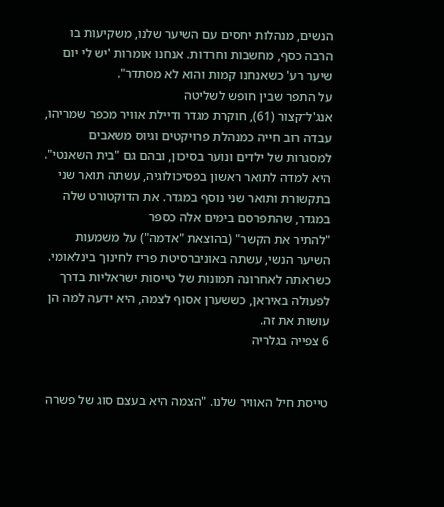הנשים, מנהלות יחסים עם השיער שלנו, משקיעות בו הרבה כסף, מחשבות וחרדות. אנחנו אומרות 'יש לי יום שיער רע' כשאנחנו קמות והוא לא מסתדר".
על התפר שבין חופש לשליטה
אנג'ל־קצור (61), חוקרת מגדר ודיילת אוויר מכפר שמריהו, עבדה רוב חייה כמנהלת פרויקטים וגיוס משאבים למסגרות של ילדים ונוער בסיכון, ובהם גם "בית השאנטי". היא למדה לתואר ראשון בפסיכולוגיה, עשתה תואר שני בתקשורת ותואר שני נוסף במגדר. את הדוקטורט שלה במגדר, שהתפרסם בימים אלה כספר
"להתיר את הקשר" (בהוצאת "אדמה") על משמעות השיער הנשי, עשתה באוניברסיטת פריז לחינוך בינלאומי. כשראתה לאחרונה תמונות של טייסות ישראליות בדרך לפעולה באיראן, כששערן אסוף לצמה, היא ידעה למה הן עושות את זה.
6 צפייה בגלריה


טייסת חיל האוויר שלנו. "הצמה היא בעצם סוג של פשרה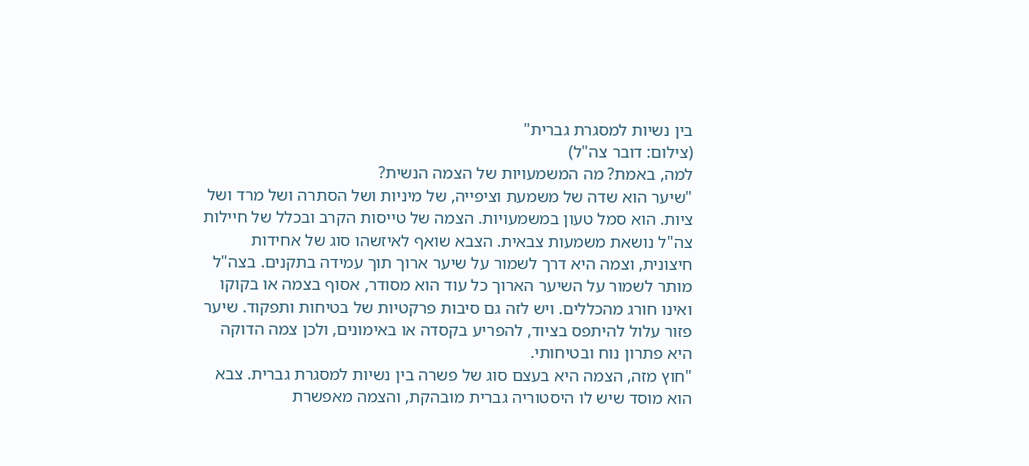בין נשיות למסגרת גברית"
(צילום: דובר צה"ל)
למה, באמת? מה המשמעויות של הצמה הנשית?
"שיער הוא שדה של משמעת וציפייה, של מיניות ושל הסתרה ושל מרד ושל ציות. הוא סמל טעון במשמעויות. הצמה של טייסות הקרב ובכלל של חיילות צה"ל נושאת משמעות צבאית. הצבא שואף לאיזשהו סוג של אחידות חיצונית, וצמה היא דרך לשמור על שיער ארוך תוך עמידה בתקנים. בצה"ל מותר לשמור על השיער הארוך כל עוד הוא מסודר, אסוף בצמה או בקוקו ואינו חורג מהכללים. ויש לזה גם סיבות פרקטיות של בטיחות ותפקוד. שיער פזור עלול להיתפס בציוד, להפריע בקסדה או באימונים, ולכן צמה הדוקה היא פתרון נוח ובטיחותי.
"חוץ מזה, הצמה היא בעצם סוג של פשרה בין נשיות למסגרת גברית. צבא הוא מוסד שיש לו היסטוריה גברית מובהקת, והצמה מאפשרת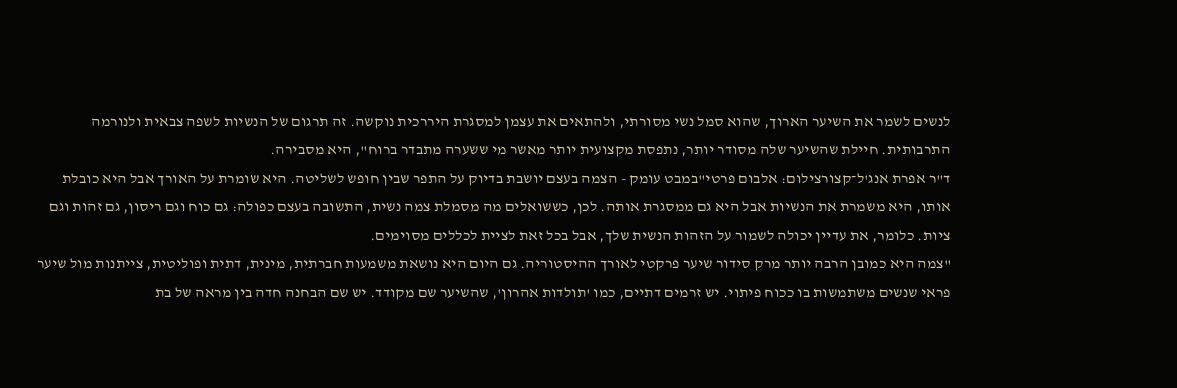לנשים לשמר את השיער הארוך, שהוא סמל נשי מסורתי, ולהתאים את עצמן למסגרת היררכית נוקשה. זה תרגום של הנשיות לשפה צבאית ולנורמה התרבותית. חיילת שהשיער שלה מסודר יותר, נתפסת מקצועית יותר מאשר מי ששערה מתבדר ברוח", היא מסבירה.
ד"ר אפרת אנג'ל־קצורצילום: אלבום פרטי"במבט עומק - הצמה בעצם יושבת בדיוק על התפר שבין חופש לשליטה. היא שומרת על האורך אבל היא כובלת אותו, היא משמרת את הנשיות אבל היא גם ממסגרת אותה. לכן, כששואלים מה מסמלת צמה נשית, התשובה בעצם כפולה: גם כוח וגם ריסון, גם זהות וגם ציות. כלומר, את עדיין יכולה לשמור על הזהות הנשית שלך, אבל בכל זאת לציית לכללים מסוימים.
"צמה היא כמובן הרבה יותר מרק סידור שיער פרקטי לאורך ההיסטוריה. גם היום היא נושאת משמעות חברתית, מינית, דתית ופוליטית, צייתנות מול שיער פראי שנשים משתמשות בו ככוח פיתוי. יש זרמים דתיים, כמו 'תולדות אהרון', שהשיער שם מקודד. יש שם הבחנה חדה בין מראה של בת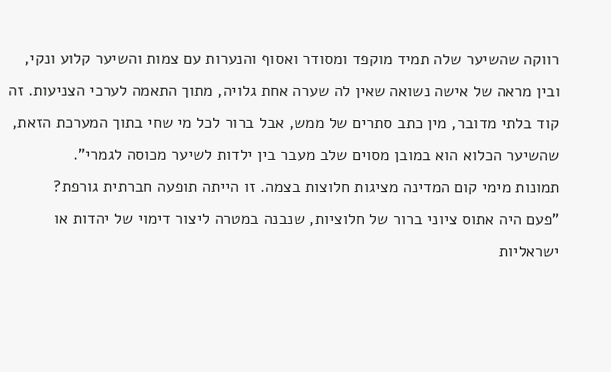רווקה שהשיער שלה תמיד מוקפד ומסודר ואסוף והנערות עם צמות והשיער קלוע ונקי, ובין מראה של אישה נשואה שאין לה שערה אחת גלויה, מתוך התאמה לערכי הצניעות. זה קוד בלתי מדובר, מין כתב סתרים של ממש, אבל ברור לכל מי שחי בתוך המערכת הזאת, שהשיער הכלוא הוא במובן מסוים שלב מעבר בין ילדות לשיער מכוסה לגמרי".
תמונות מימי קום המדינה מציגות חלוצות בצמה. זו הייתה תופעה חברתית גורפת?
"פעם היה אתוס ציוני ברור של חלוציות, שנבנה במטרה ליצור דימוי של יהדות או ישראליות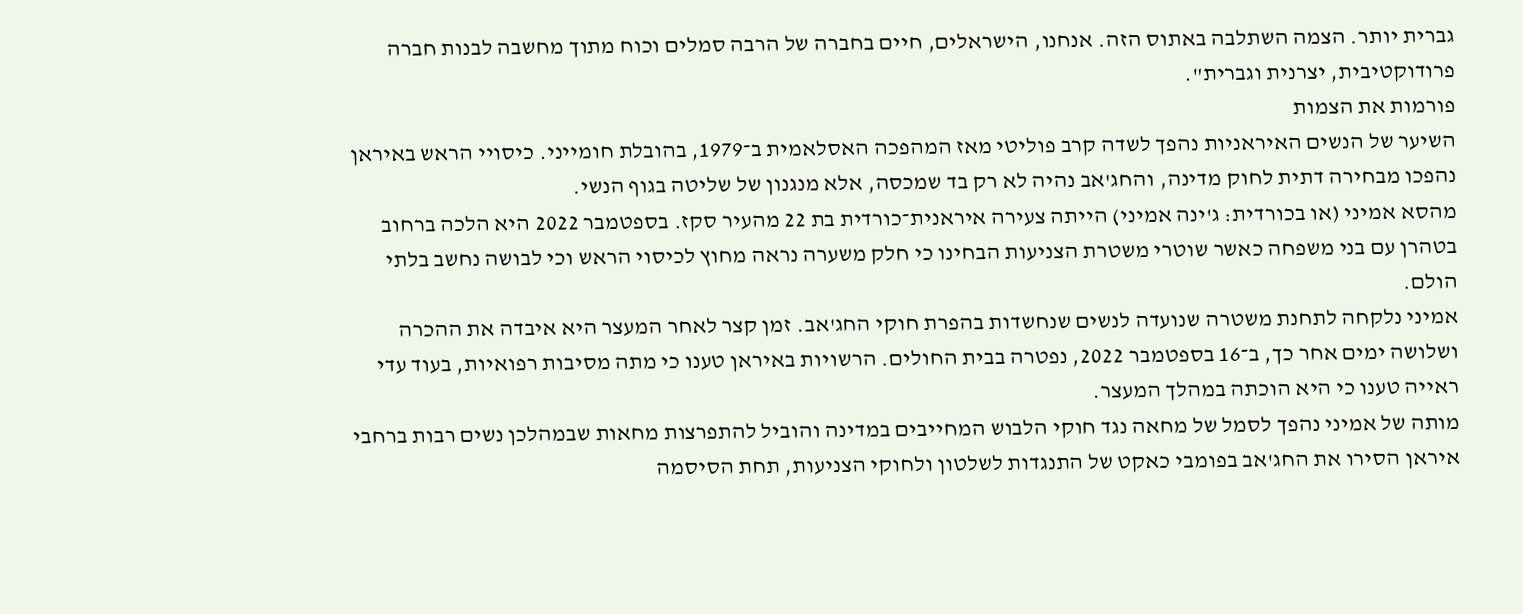גברית יותר. הצמה השתלבה באתוס הזה. אנחנו, הישראלים, חיים בחברה של הרבה סמלים וכוח מתוך מחשבה לבנות חברה פרודוקטיבית, יצרנית וגברית".
פורמות את הצמות
השיער של הנשים האיראניות נהפך לשדה קרב פוליטי מאז המהפכה האסלאמית ב־1979, בהובלת חומייני. כיסויי הראש באיראן נהפכו מבחירה דתית לחוק מדינה, והחג'אב נהיה לא רק בד שמכסה, אלא מנגנון של שליטה בגוף הנשי.
מהסא אמיני (או בכורדית: ג'ינה אמיני) הייתה צעירה איראנית־כורדית בת 22 מהעיר סקז. בספטמבר 2022 היא הלכה ברחוב בטהרן עם בני משפחה כאשר שוטרי משטרת הצניעות הבחינו כי חלק משערה נראה מחוץ לכיסוי הראש וכי לבושה נחשב בלתי הולם.
אמיני נלקחה לתחנת משטרה שנועדה לנשים שנחשדות בהפרת חוקי החג'אב. זמן קצר לאחר המעצר היא איבדה את ההכרה ושלושה ימים אחר כך, ב־16 בספטמבר 2022, נפטרה בבית החולים. הרשויות באיראן טענו כי מתה מסיבות רפואיות, בעוד עדי ראייה טענו כי היא הוכתה במהלך המעצר.
מותה של אמיני נהפך לסמל של מחאה נגד חוקי הלבוש המחייבים במדינה והוביל להתפרצות מחאות שבמהלכן נשים רבות ברחבי איראן הסירו את החג'אב בפומבי כאקט של התנגדות לשלטון ולחוקי הצניעות, תחת הסיסמה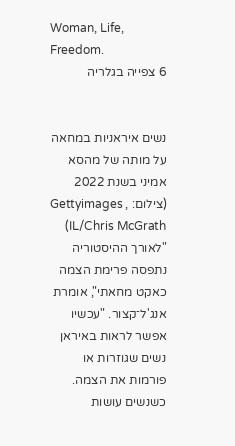Woman, Life, Freedom.
6 צפייה בגלריה


נשים איראניות במחאה על מותה של מהסא אמיני בשנת 2022
(צילום: , Gettyimages IL/Chris McGrath)
"לאורך ההיסטוריה נתפסה פרימת הצמה כאקט מחאתי", אומרת אנג'ל־קצור. "עכשיו אפשר לראות באיראן נשים שגוזרות או פורמות את הצמה. כשנשים עושות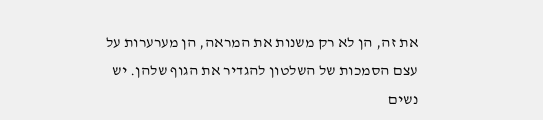את זה, הן לא רק משנות את המראה, הן מערערות על עצם הסמכות של השלטון להגדיר את הגוף שלהן. יש נשים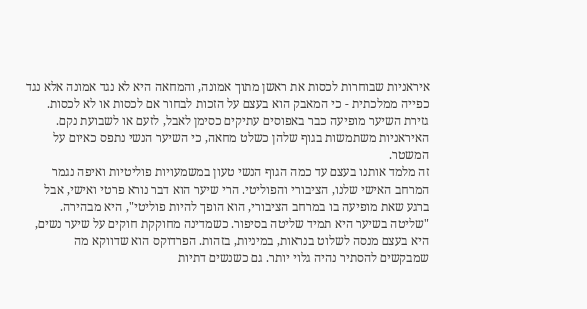איראניות שבוחרות לכסות את ראשן מתוך אמונה, והמחאה היא לא נגד אמונה אלא נגד כפייה ממלכתית - כי המאבק הוא בעצם על הזכות לבחור אם לכסות או לא לכסות. גזירת השיער מופיעה כבר באפוסים עתיקים כסימן לאבל, לזעם או לשבועת נקם. האיראניות משתמשות בגוף שלהן כשלט מחאה, כי השיער הנשי נתפס כאיום על המשטר.
זה מלמד אותנו בעצם עד כמה הגוף הנשי טעון במשמעויות פוליטיות ואיפה נגמר המרחב האישי שלנו, הציבורי והפוליטי. הרי שיער הוא דבר נורא פרטי ואישי, אבל ברגע שאת מופיעה בו במרחב הציבורי, הוא הופך להיות פוליטי", היא מבהירה.
"שליטה בשיער היא תמיד שליטה בסיפור. כשמדינה מחוקקת חוקים על שיער נשים, היא בעצם מנסה לשלוט בנראות, במיניות, בזהות. הפרדוקס הוא שדווקא מה שמבקשים להסתיר נהיה גלוי יותר. גם כשנשים דתיות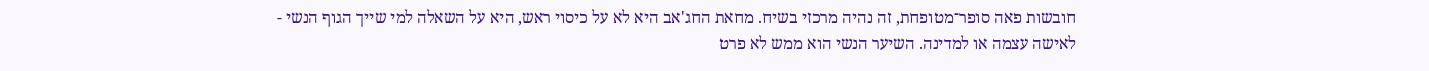חובשות פאה סופר־מטופחת, זה נהיה מרכזי בשיח. מחאת החג'אב היא לא על כיסוי ראש, היא על השאלה למי שייך הגוף הנשי - לאישה עצמה או למדינה. השיער הנשי הוא ממש לא פרט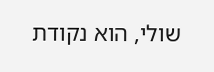שולי, הוא נקודת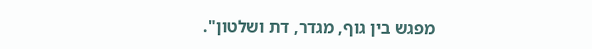מפגש בין גוף, מגדר, דת ושלטון".